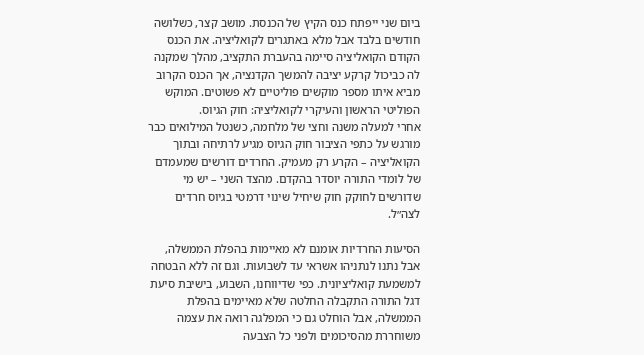ביום שני ייפתח כנס הקיץ של הכנסת. מושב קצר, כשלושה חודשים בלבד אבל מלא באתגרים לקואליציה. את הכנס הקודם הקואליציה סיימה בהעברת התקציב, מהלך שמקנה לה כביכול קרקע יציבה להמשך הקדנציה, אך הכנס הקרוב מביא איתו מספר מוקשים פוליטיים לא פשוטים. המוקש הפוליטי הראשון והעיקרי לקואליציה: חוק הגיוס.
אחרי למעלה משנה וחצי של מלחמה, כשנטל המילואים כבר מורגש על כתפי הציבור חוק הגיוס מגיע לרתיחה ובתוך הקואליציה – הקרע רק מעמיק. החרדים דורשים שמעמדם של לומדי התורה יוסדר בהקדם. מהצד השני – יש מי שדורשים לחוקק חוק שיחיל שינוי דרמטי בגיוס חרדים לצה״ל.

הסיעות החרדיות אומנם לא מאיימות בהפלת הממשלה, אבל נתנו לנתניהו אשראי עד לשבועות. וגם זה ללא הבטחה למשמעת קואליציונית. כפי שדיווחנו, השבוע, בישיבת סיעת דגל התורה התקבלה החלטה שלא מאיימים בהפלת הממשלה, אבל הוחלט גם כי המפלגה רואה את עצמה משוחררת מהסיכומים ולפני כל הצבעה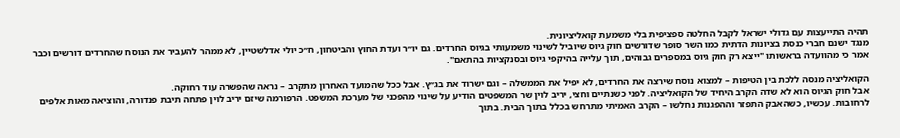תהיה התייעצות עם גדולי ישראל לקבל החלטה ספציפית בלי משמעת קואליציונית.
מנגד ישנם חברי כנסת בציונות הדתית כמו השר סופר שדורשים חוק גיוס שיוביל לשינוי משמעותי בגיוס החרדים. גם יו״ר ועדת החוץ והביטחון, ח״כ יולי אדלשטיין, לא ממהר להעביר את הנוסח שהחרדים דורשים וכבר אמר כי מהוועדה בראשותו "ייצא רק חוק גיוס במספרים גבוהים, תוך עלייה בהיקפי גיוס ובסנקציות בהתאם".

הקואליציה מנסה ללכת בין הטיפות – למצוא נוסח שירצה את החרדים, לא יפיל את הממשלה – וגם ישרוד את בג״ץ. אבל ככל שהמועד האחרון מתקרב – נראה שהפשרה עוד רחוקה.
אבל חוק הגיוס הוא לא שדה הקרב היחיד של הקואליציה. לפני כשנתיים וחצי, יריב לוין שר המשפטים הודיע על שינוי מהפכני של מערכת המשפט. הרפורמה שיזם יריב לוין פתחה תיבת פנדורה, והוציאה מאות אלפים לרחובות. עכשיו, כשהאבק התפזר וההפגנות נחלשו – הקרב האמיתי מתרחש בכלל בתוך הבית. בתוך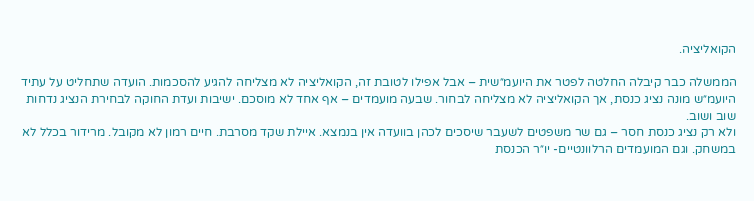הקואליציה.

הממשלה כבר קיבלה החלטה לפטר את היועמ״שית – אבל אפילו לטובת זה, הקואליציה לא מצליחה להגיע להסכמות. הועדה שתחליט על עתיד היועמ״ש מונה נציג כנסת, אך הקואליציה לא מצליחה לבחור. שבעה מועמדים – אף אחד לא מוסכם. ישיבות ועדת החוקה לבחירת הנציג נדחות שוב ושוב.
ולא רק נציג כנסת חסר – גם שר משפטים לשעבר שיסכים לכהן בוועדה אין בנמצא. איילת שקד מסרבת. חיים רמון לא מקובל. מרידור בכלל לא במשחק. וגם המועמדים הרלוונטיים- יו״ר הכנסת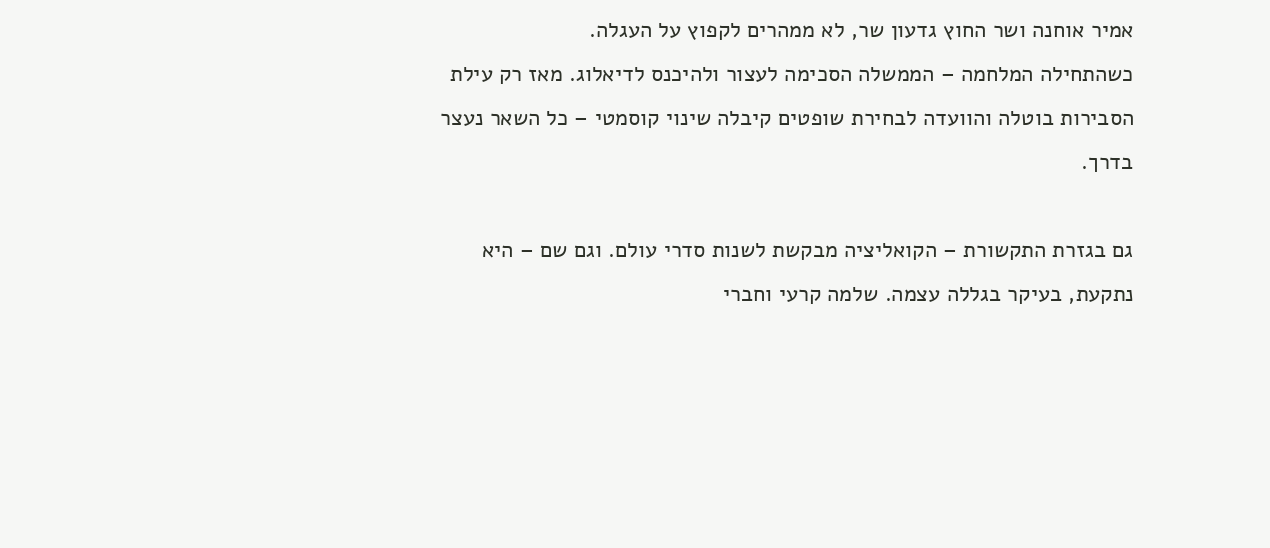אמיר אוחנה ושר החוץ גדעון שר, לא ממהרים לקפוץ על העגלה.
כשהתחילה המלחמה – הממשלה הסכימה לעצור ולהיכנס לדיאלוג. מאז רק עילת הסבירות בוטלה והוועדה לבחירת שופטים קיבלה שינוי קוסמטי – כל השאר נעצר בדרך.

גם בגזרת התקשורת – הקואליציה מבקשת לשנות סדרי עולם. וגם שם – היא נתקעת, בעיקר בגללה עצמה. שלמה קרעי וחברי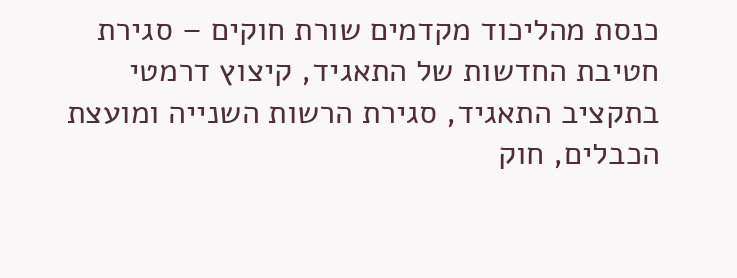כנסת מהליכוד מקדמים שורת חוקים – סגירת חטיבת החדשות של התאגיד, קיצוץ דרמטי בתקציב התאגיד, סגירת הרשות השנייה ומועצת הכבלים, חוק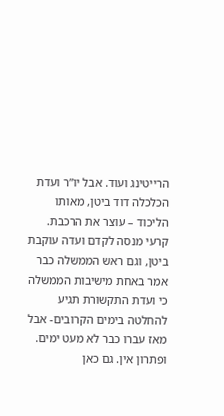הרייטינג ועוד. אבל יו”ר ועדת הכלכלה דוד ביטן, מאותו הליכוד – עוצר את הרכבת.
קרעי מנסה לקדם ועדה עוקבת ביטן, וגם ראש הממשלה כבר אמר באחת מישיבות הממשלה כי ועדת התקשורת תגיע להחלטה בימים הקרובים- אבל מאז עברו כבר לא מעט ימים. ופתרון אין. גם כאן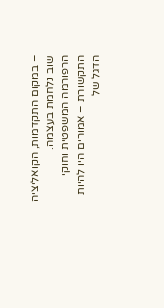– במקום התקדמות, הקואליציה שוב נלחמת בעצמה.
הרפורמה המשפטית וחוקי התקשורת – אמורים היו להיות הדגל של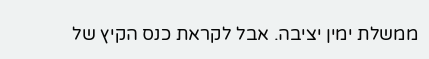ממשלת ימין יציבה. אבל לקראת כנס הקיץ של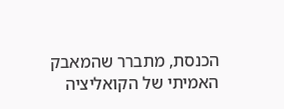הכנסת, מתברר שהמאבק האמיתי של הקואליציה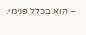– הוא בכלל פנימי.